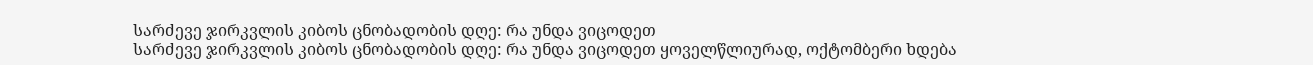სარძევე ჯირკვლის კიბოს ცნობადობის დღე: რა უნდა ვიცოდეთ
სარძევე ჯირკვლის კიბოს ცნობადობის დღე: რა უნდა ვიცოდეთ ყოველწლიურად, ოქტომბერი ხდება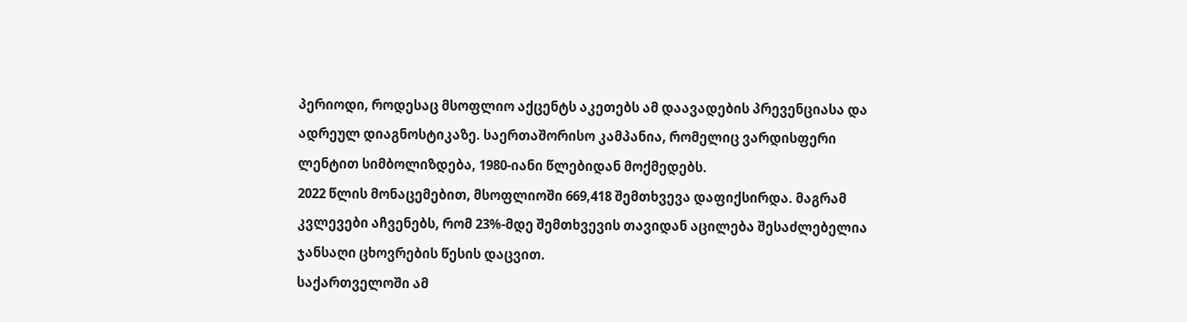პერიოდი, როდესაც მსოფლიო აქცენტს აკეთებს ამ დაავადების პრევენციასა და ადრეულ დიაგნოსტიკაზე. საერთაშორისო კამპანია, რომელიც ვარდისფერი ლენტით სიმბოლიზდება, 1980-იანი წლებიდან მოქმედებს.
2022 წლის მონაცემებით, მსოფლიოში 669,418 შემთხვევა დაფიქსირდა. მაგრამ კვლევები აჩვენებს, რომ 23%-მდე შემთხვევის თავიდან აცილება შესაძლებელია ჯანსაღი ცხოვრების წესის დაცვით.
საქართველოში ამ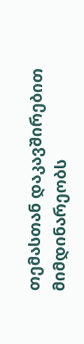თემასთან დაკავშირებით მიმდინარეობს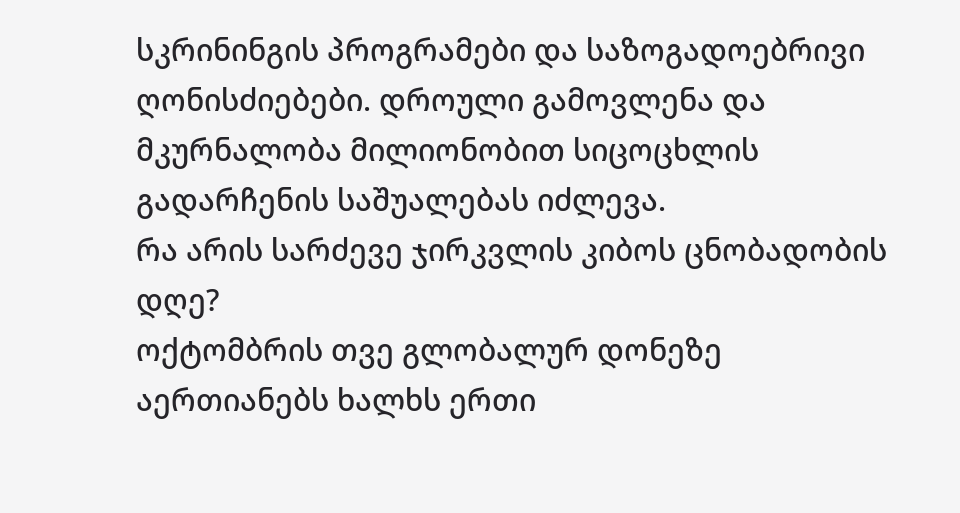სკრინინგის პროგრამები და საზოგადოებრივი ღონისძიებები. დროული გამოვლენა და მკურნალობა მილიონობით სიცოცხლის გადარჩენის საშუალებას იძლევა.
რა არის სარძევე ჯირკვლის კიბოს ცნობადობის დღე?
ოქტომბრის თვე გლობალურ დონეზე აერთიანებს ხალხს ერთი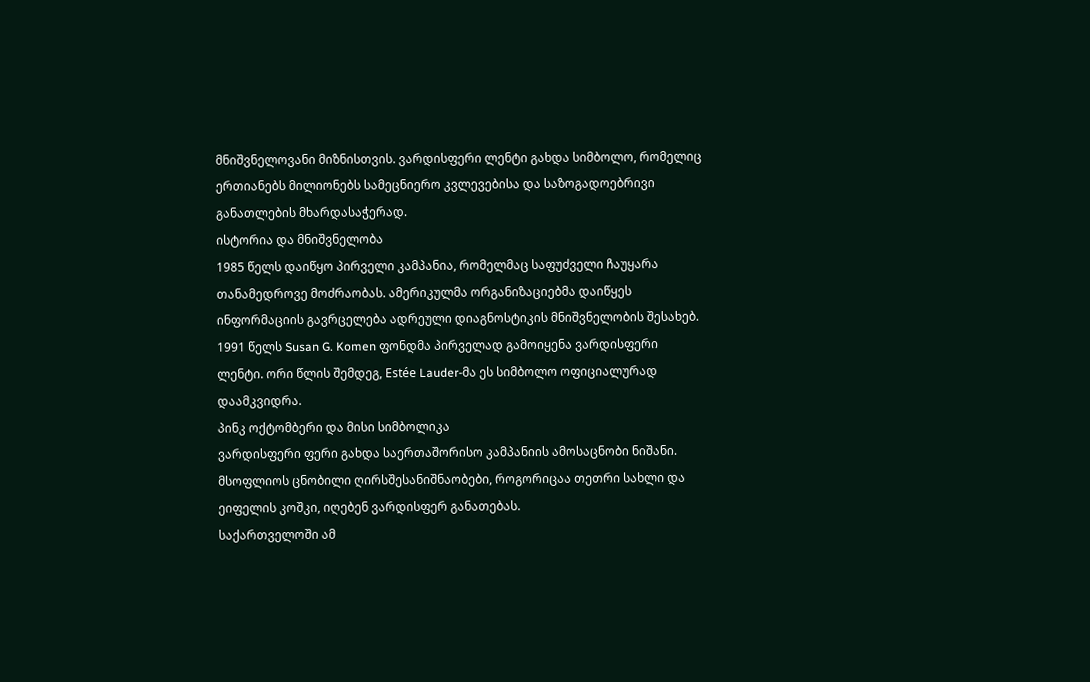მნიშვნელოვანი მიზნისთვის. ვარდისფერი ლენტი გახდა სიმბოლო, რომელიც ერთიანებს მილიონებს სამეცნიერო კვლევებისა და საზოგადოებრივი განათლების მხარდასაჭერად.
ისტორია და მნიშვნელობა
1985 წელს დაიწყო პირველი კამპანია, რომელმაც საფუძველი ჩაუყარა თანამედროვე მოძრაობას. ამერიკულმა ორგანიზაციებმა დაიწყეს ინფორმაციის გავრცელება ადრეული დიაგნოსტიკის მნიშვნელობის შესახებ.
1991 წელს Susan G. Komen ფონდმა პირველად გამოიყენა ვარდისფერი ლენტი. ორი წლის შემდეგ, Estée Lauder-მა ეს სიმბოლო ოფიციალურად დაამკვიდრა.
პინკ ოქტომბერი და მისი სიმბოლიკა
ვარდისფერი ფერი გახდა საერთაშორისო კამპანიის ამოსაცნობი ნიშანი. მსოფლიოს ცნობილი ღირსშესანიშნაობები, როგორიცაა თეთრი სახლი და ეიფელის კოშკი, იღებენ ვარდისფერ განათებას.
საქართველოში ამ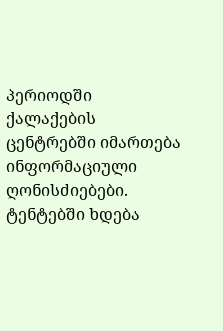პერიოდში ქალაქების ცენტრებში იმართება ინფორმაციული ღონისძიებები. ტენტებში ხდება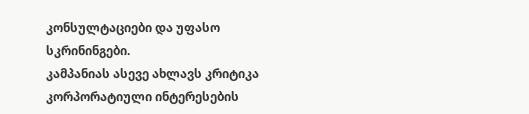კონსულტაციები და უფასო სკრინინგები.
კამპანიას ასევე ახლავს კრიტიკა კორპორატიული ინტერესების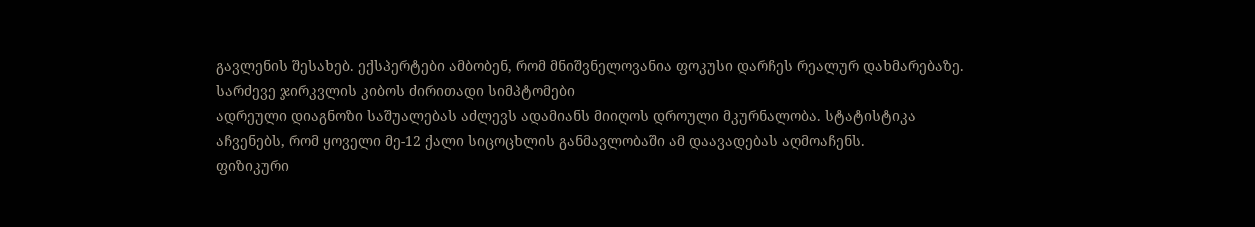გავლენის შესახებ. ექსპერტები ამბობენ, რომ მნიშვნელოვანია ფოკუსი დარჩეს რეალურ დახმარებაზე.
სარძევე ჯირკვლის კიბოს ძირითადი სიმპტომები
ადრეული დიაგნოზი საშუალებას აძლევს ადამიანს მიიღოს დროული მკურნალობა. სტატისტიკა აჩვენებს, რომ ყოველი მე-12 ქალი სიცოცხლის განმავლობაში ამ დაავადებას აღმოაჩენს.
ფიზიკური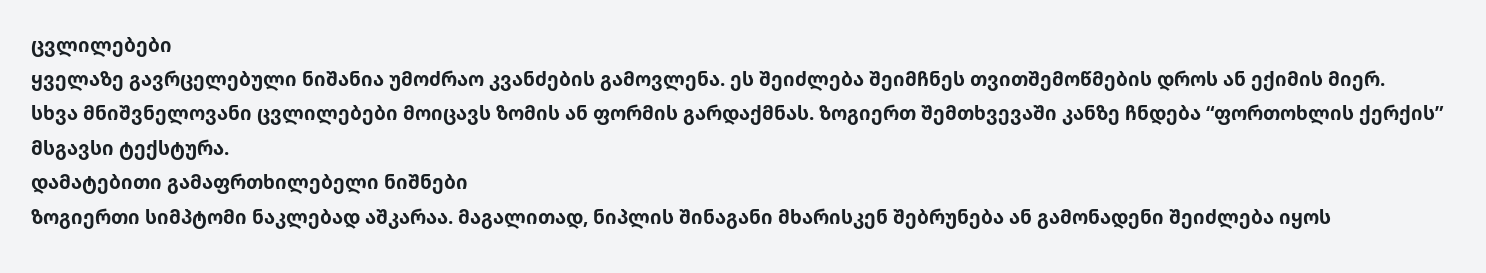ცვლილებები
ყველაზე გავრცელებული ნიშანია უმოძრაო კვანძების გამოვლენა. ეს შეიძლება შეიმჩნეს თვითშემოწმების დროს ან ექიმის მიერ.
სხვა მნიშვნელოვანი ცვლილებები მოიცავს ზომის ან ფორმის გარდაქმნას. ზოგიერთ შემთხვევაში კანზე ჩნდება “ფორთოხლის ქერქის” მსგავსი ტექსტურა.
დამატებითი გამაფრთხილებელი ნიშნები
ზოგიერთი სიმპტომი ნაკლებად აშკარაა. მაგალითად, ნიპლის შინაგანი მხარისკენ შებრუნება ან გამონადენი შეიძლება იყოს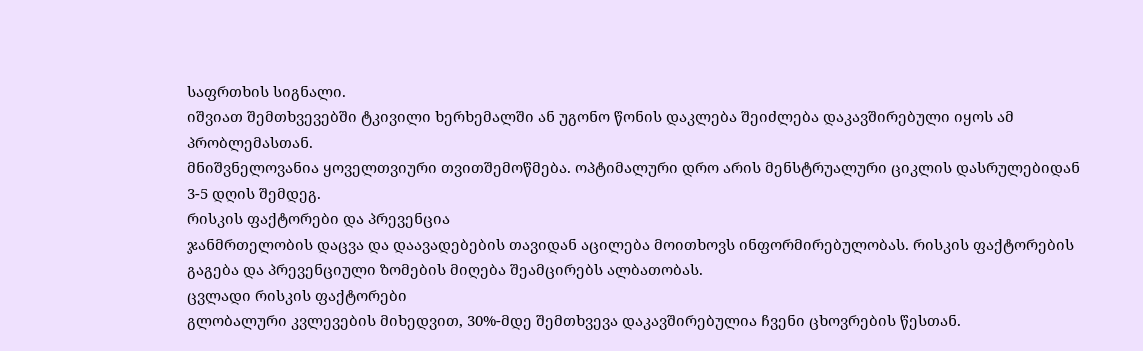საფრთხის სიგნალი.
იშვიათ შემთხვევებში ტკივილი ხერხემალში ან უგონო წონის დაკლება შეიძლება დაკავშირებული იყოს ამ პრობლემასთან.
მნიშვნელოვანია ყოველთვიური თვითშემოწმება. ოპტიმალური დრო არის მენსტრუალური ციკლის დასრულებიდან 3-5 დღის შემდეგ.
რისკის ფაქტორები და პრევენცია
ჯანმრთელობის დაცვა და დაავადებების თავიდან აცილება მოითხოვს ინფორმირებულობას. რისკის ფაქტორების გაგება და პრევენციული ზომების მიღება შეამცირებს ალბათობას.
ცვლადი რისკის ფაქტორები
გლობალური კვლევების მიხედვით, 30%-მდე შემთხვევა დაკავშირებულია ჩვენი ცხოვრების წესთან.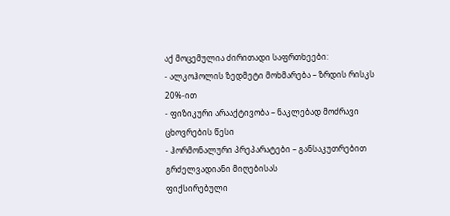აქ მოცემულია ძირითადი საფრთხეები:
- ალკოჰოლის ზედმეტი მოხმარება – ზრდის რისკს 20%-ით
- ფიზიკური არააქტივობა – ნაკლებად მოძრავი ცხოვრების წესი
- ჰორმონალური პრეპარატები – განსაკუთრებით გრძელვადიანი მიღებისას
ფიქსირებული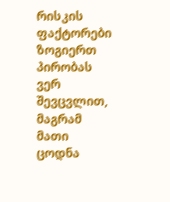რისკის ფაქტორები
ზოგიერთ პირობას ვერ შევცვლით, მაგრამ მათი ცოდნა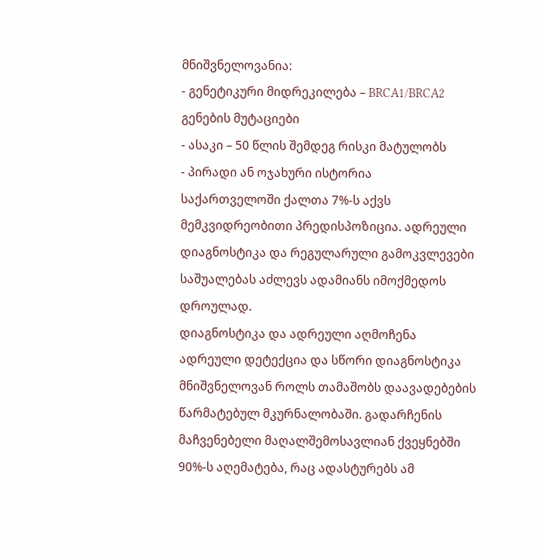მნიშვნელოვანია:
- გენეტიკური მიდრეკილება – BRCA1/BRCA2 გენების მუტაციები
- ასაკი – 50 წლის შემდეგ რისკი მატულობს
- პირადი ან ოჯახური ისტორია
საქართველოში ქალთა 7%-ს აქვს მემკვიდრეობითი პრედისპოზიცია. ადრეული დიაგნოსტიკა და რეგულარული გამოკვლევები საშუალებას აძლევს ადამიანს იმოქმედოს დროულად.
დიაგნოსტიკა და ადრეული აღმოჩენა
ადრეული დეტექცია და სწორი დიაგნოსტიკა მნიშვნელოვან როლს თამაშობს დაავადებების წარმატებულ მკურნალობაში. გადარჩენის მაჩვენებელი მაღალშემოსავლიან ქვეყნებში 90%-ს აღემატება, რაც ადასტურებს ამ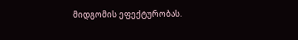მიდგომის ეფექტურობას.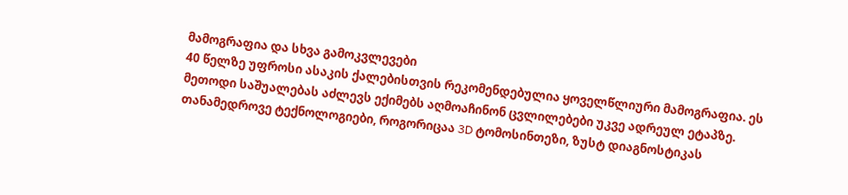მამოგრაფია და სხვა გამოკვლევები
40 წელზე უფროსი ასაკის ქალებისთვის რეკომენდებულია ყოველწლიური მამოგრაფია. ეს მეთოდი საშუალებას აძლევს ექიმებს აღმოაჩინონ ცვლილებები უკვე ადრეულ ეტაპზე.
თანამედროვე ტექნოლოგიები, როგორიცაა 3D ტომოსინთეზი, ზუსტ დიაგნოსტიკას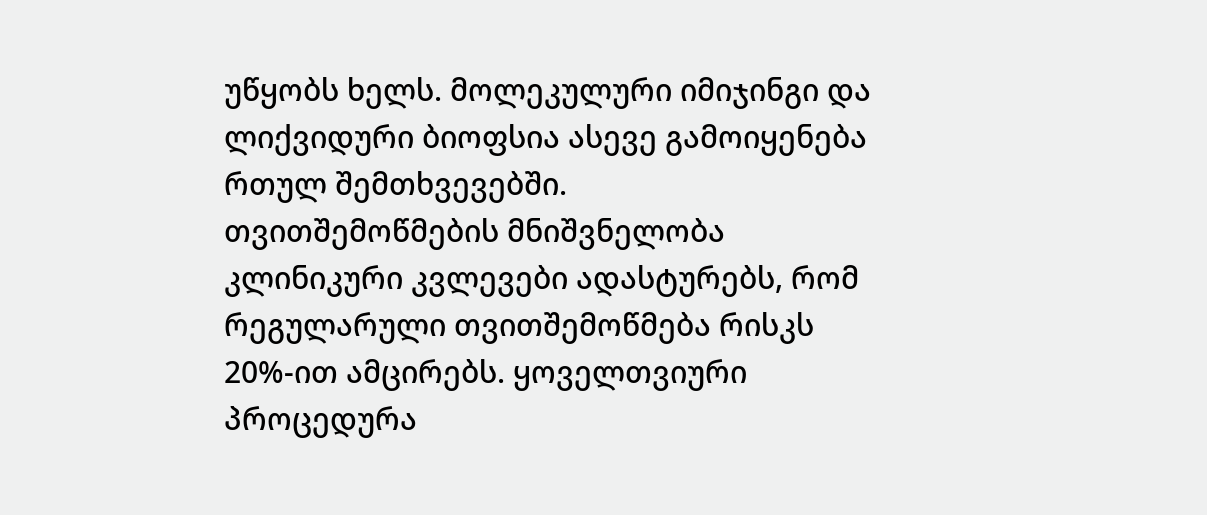უწყობს ხელს. მოლეკულური იმიჯინგი და ლიქვიდური ბიოფსია ასევე გამოიყენება რთულ შემთხვევებში.
თვითშემოწმების მნიშვნელობა
კლინიკური კვლევები ადასტურებს, რომ რეგულარული თვითშემოწმება რისკს 20%-ით ამცირებს. ყოველთვიური პროცედურა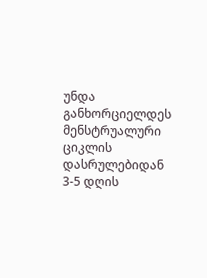უნდა განხორციელდეს მენსტრუალური ციკლის დასრულებიდან 3-5 დღის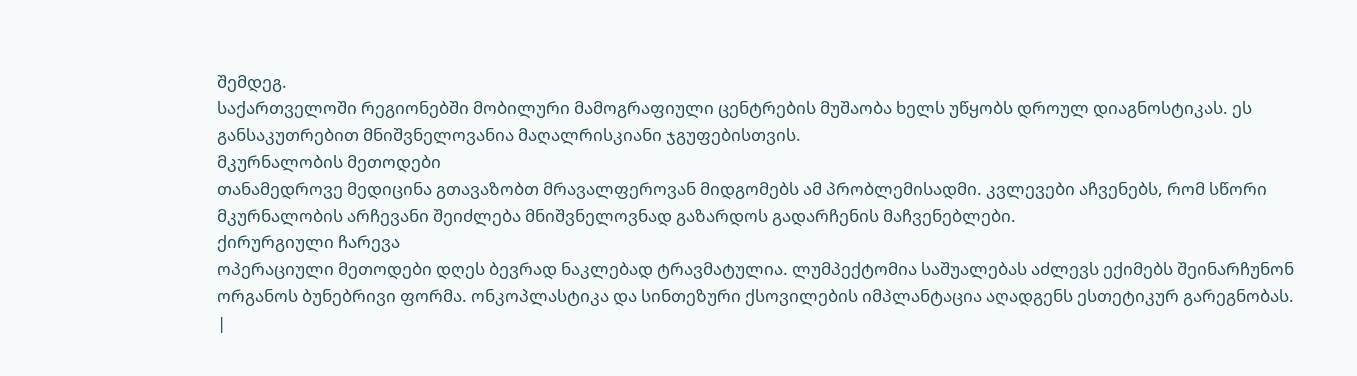შემდეგ.
საქართველოში რეგიონებში მობილური მამოგრაფიული ცენტრების მუშაობა ხელს უწყობს დროულ დიაგნოსტიკას. ეს განსაკუთრებით მნიშვნელოვანია მაღალრისკიანი ჯგუფებისთვის.
მკურნალობის მეთოდები
თანამედროვე მედიცინა გთავაზობთ მრავალფეროვან მიდგომებს ამ პრობლემისადმი. კვლევები აჩვენებს, რომ სწორი მკურნალობის არჩევანი შეიძლება მნიშვნელოვნად გაზარდოს გადარჩენის მაჩვენებლები.
ქირურგიული ჩარევა
ოპერაციული მეთოდები დღეს ბევრად ნაკლებად ტრავმატულია. ლუმპექტომია საშუალებას აძლევს ექიმებს შეინარჩუნონ ორგანოს ბუნებრივი ფორმა. ონკოპლასტიკა და სინთეზური ქსოვილების იმპლანტაცია აღადგენს ესთეტიკურ გარეგნობას.
|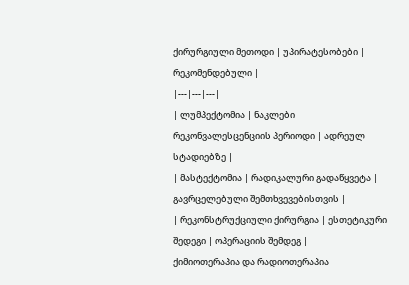ქირურგიული მეთოდი | უპირატესობები | რეკომენდებული |
|---|---|---|
| ლუმპექტომია | ნაკლები რეკონვალესცენციის პერიოდი | ადრეულ სტადიებზე |
| მასტექტომია | რადიკალური გადაწყვეტა | გავრცელებული შემთხვევებისთვის |
| რეკონსტრუქციული ქირურგია | ესთეტიკური შედეგი | ოპერაციის შემდეგ |
ქიმიოთერაპია და რადიოთერაპია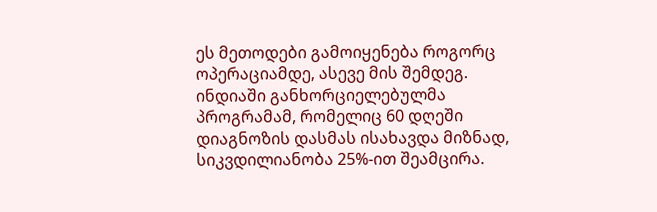ეს მეთოდები გამოიყენება როგორც ოპერაციამდე, ასევე მის შემდეგ. ინდიაში განხორციელებულმა პროგრამამ, რომელიც 60 დღეში დიაგნოზის დასმას ისახავდა მიზნად, სიკვდილიანობა 25%-ით შეამცირა.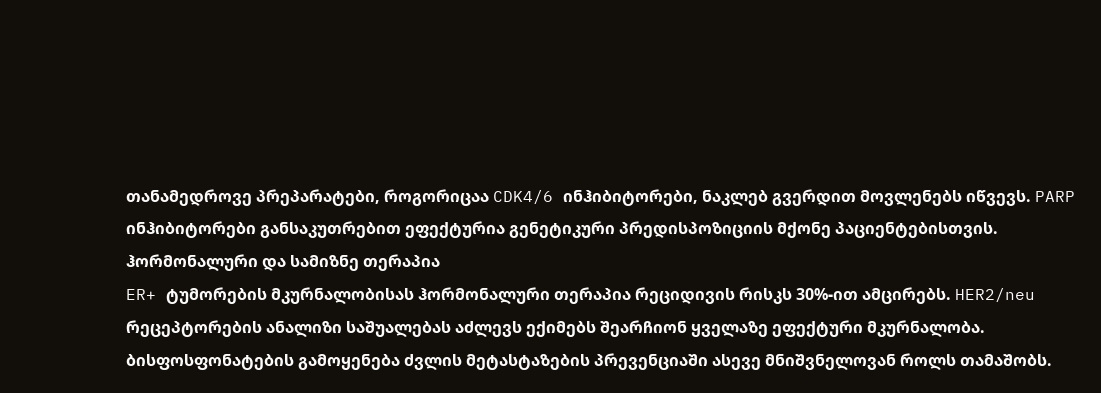თანამედროვე პრეპარატები, როგორიცაა CDK4/6 ინჰიბიტორები, ნაკლებ გვერდით მოვლენებს იწვევს. PARP ინჰიბიტორები განსაკუთრებით ეფექტურია გენეტიკური პრედისპოზიციის მქონე პაციენტებისთვის.
ჰორმონალური და სამიზნე თერაპია
ER+ ტუმორების მკურნალობისას ჰორმონალური თერაპია რეციდივის რისკს 30%-ით ამცირებს. HER2/neu რეცეპტორების ანალიზი საშუალებას აძლევს ექიმებს შეარჩიონ ყველაზე ეფექტური მკურნალობა.
ბისფოსფონატების გამოყენება ძვლის მეტასტაზების პრევენციაში ასევე მნიშვნელოვან როლს თამაშობს.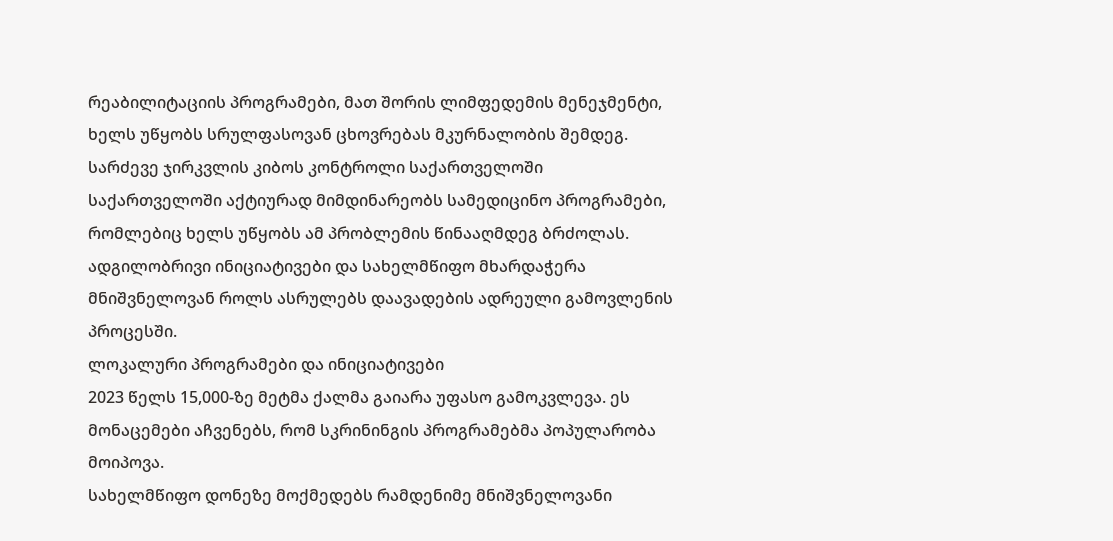რეაბილიტაციის პროგრამები, მათ შორის ლიმფედემის მენეჯმენტი, ხელს უწყობს სრულფასოვან ცხოვრებას მკურნალობის შემდეგ.
სარძევე ჯირკვლის კიბოს კონტროლი საქართველოში
საქართველოში აქტიურად მიმდინარეობს სამედიცინო პროგრამები, რომლებიც ხელს უწყობს ამ პრობლემის წინააღმდეგ ბრძოლას. ადგილობრივი ინიციატივები და სახელმწიფო მხარდაჭერა მნიშვნელოვან როლს ასრულებს დაავადების ადრეული გამოვლენის პროცესში.
ლოკალური პროგრამები და ინიციატივები
2023 წელს 15,000-ზე მეტმა ქალმა გაიარა უფასო გამოკვლევა. ეს მონაცემები აჩვენებს, რომ სკრინინგის პროგრამებმა პოპულარობა მოიპოვა.
სახელმწიფო დონეზე მოქმედებს რამდენიმე მნიშვნელოვანი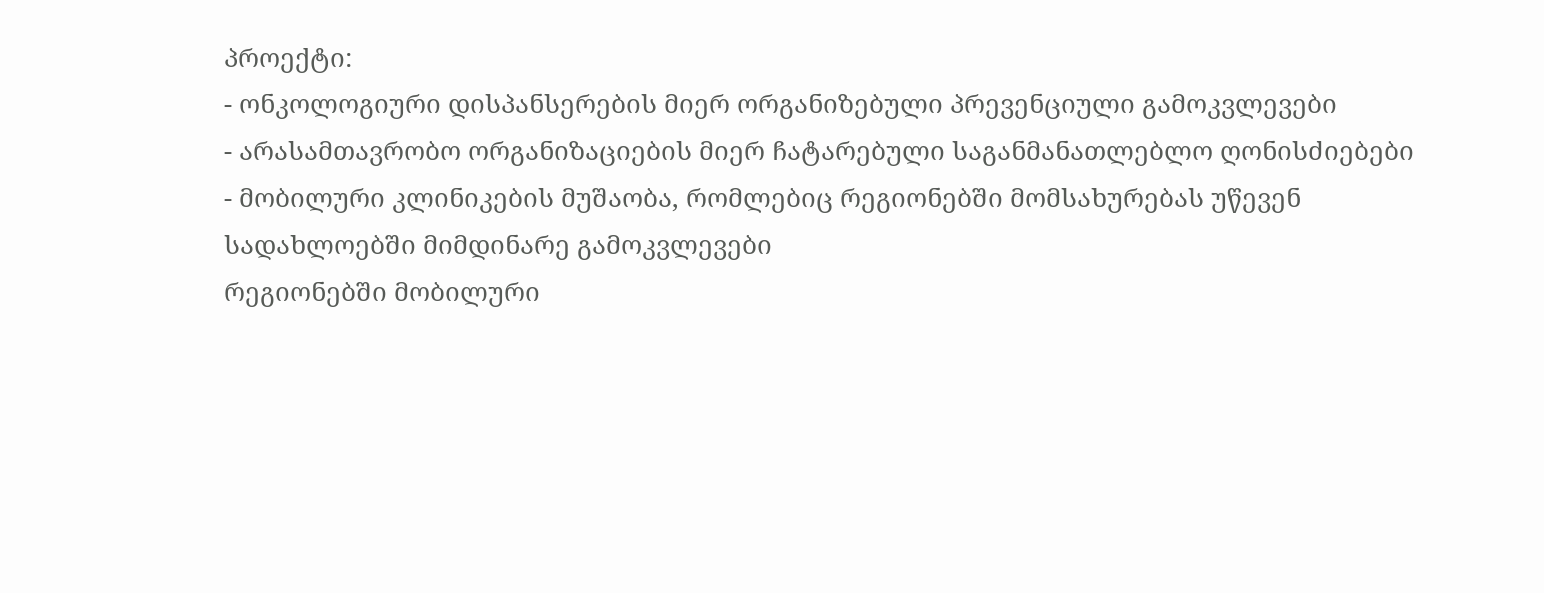პროექტი:
- ონკოლოგიური დისპანსერების მიერ ორგანიზებული პრევენციული გამოკვლევები
- არასამთავრობო ორგანიზაციების მიერ ჩატარებული საგანმანათლებლო ღონისძიებები
- მობილური კლინიკების მუშაობა, რომლებიც რეგიონებში მომსახურებას უწევენ
სადახლოებში მიმდინარე გამოკვლევები
რეგიონებში მობილური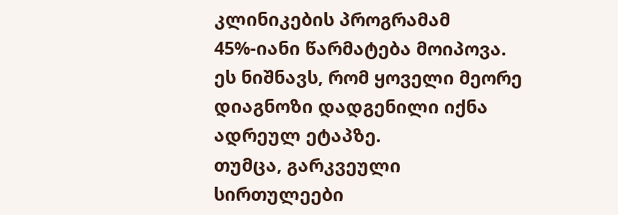კლინიკების პროგრამამ 45%-იანი წარმატება მოიპოვა. ეს ნიშნავს, რომ ყოველი მეორე დიაგნოზი დადგენილი იქნა ადრეულ ეტაპზე.
თუმცა, გარკვეული სირთულეები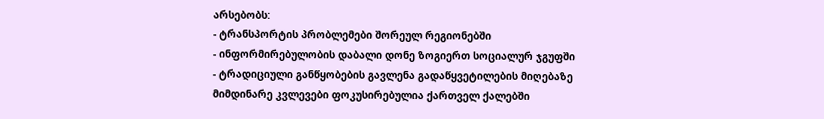არსებობს:
- ტრანსპორტის პრობლემები შორეულ რეგიონებში
- ინფორმირებულობის დაბალი დონე ზოგიერთ სოციალურ ჯგუფში
- ტრადიციული განწყობების გავლენა გადაწყვეტილების მიღებაზე
მიმდინარე კვლევები ფოკუსირებულია ქართველ ქალებში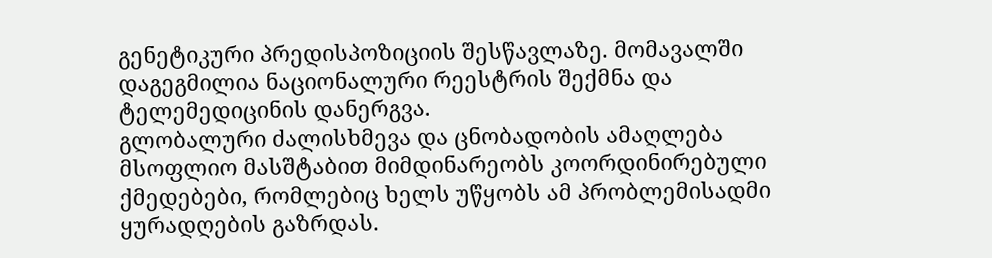გენეტიკური პრედისპოზიციის შესწავლაზე. მომავალში დაგეგმილია ნაციონალური რეესტრის შექმნა და ტელემედიცინის დანერგვა.
გლობალური ძალისხმევა და ცნობადობის ამაღლება
მსოფლიო მასშტაბით მიმდინარეობს კოორდინირებული ქმედებები, რომლებიც ხელს უწყობს ამ პრობლემისადმი ყურადღების გაზრდას.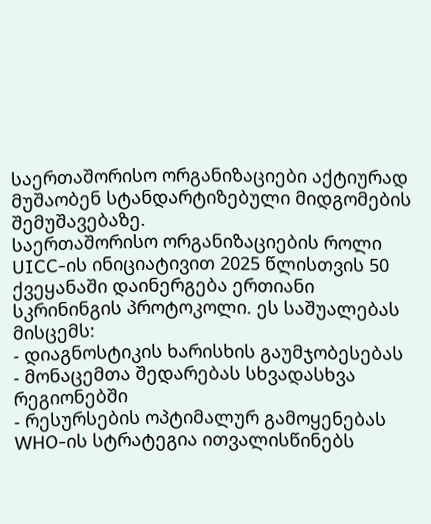საერთაშორისო ორგანიზაციები აქტიურად მუშაობენ სტანდარტიზებული მიდგომების შემუშავებაზე.
საერთაშორისო ორგანიზაციების როლი
UICC-ის ინიციატივით 2025 წლისთვის 50 ქვეყანაში დაინერგება ერთიანი სკრინინგის პროტოკოლი. ეს საშუალებას მისცემს:
- დიაგნოსტიკის ხარისხის გაუმჯობესებას
- მონაცემთა შედარებას სხვადასხვა რეგიონებში
- რესურსების ოპტიმალურ გამოყენებას
WHO-ის სტრატეგია ითვალისწინებს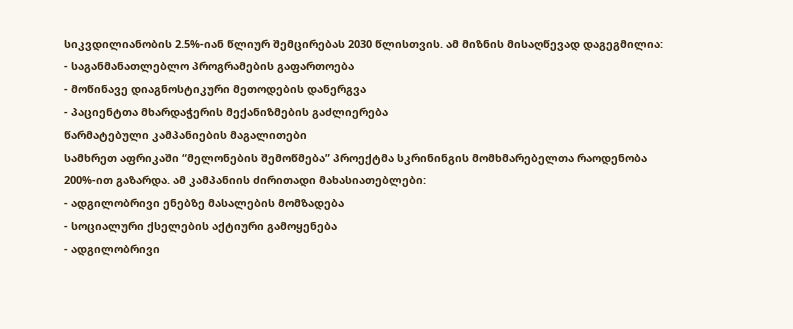სიკვდილიანობის 2.5%-იან წლიურ შემცირებას 2030 წლისთვის. ამ მიზნის მისაღწევად დაგეგმილია:
- საგანმანათლებლო პროგრამების გაფართოება
- მოწინავე დიაგნოსტიკური მეთოდების დანერგვა
- პაციენტთა მხარდაჭერის მექანიზმების გაძლიერება
წარმატებული კამპანიების მაგალითები
სამხრეთ აფრიკაში “მელონების შემოწმება” პროექტმა სკრინინგის მომხმარებელთა რაოდენობა 200%-ით გაზარდა. ამ კამპანიის ძირითადი მახასიათებლები:
- ადგილობრივი ენებზე მასალების მომზადება
- სოციალური ქსელების აქტიური გამოყენება
- ადგილობრივი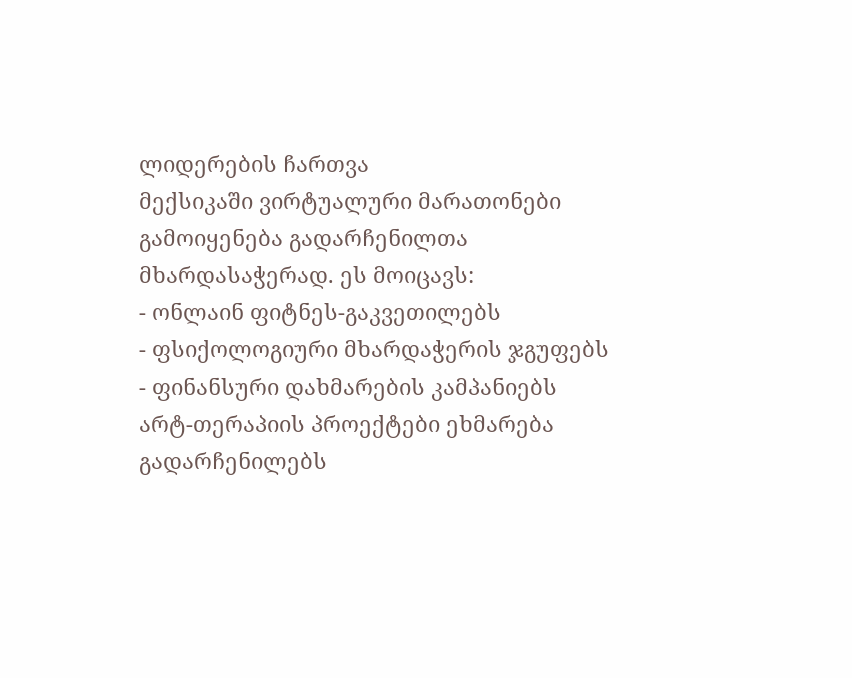ლიდერების ჩართვა
მექსიკაში ვირტუალური მარათონები გამოიყენება გადარჩენილთა მხარდასაჭერად. ეს მოიცავს:
- ონლაინ ფიტნეს-გაკვეთილებს
- ფსიქოლოგიური მხარდაჭერის ჯგუფებს
- ფინანსური დახმარების კამპანიებს
არტ-თერაპიის პროექტები ეხმარება გადარჩენილებს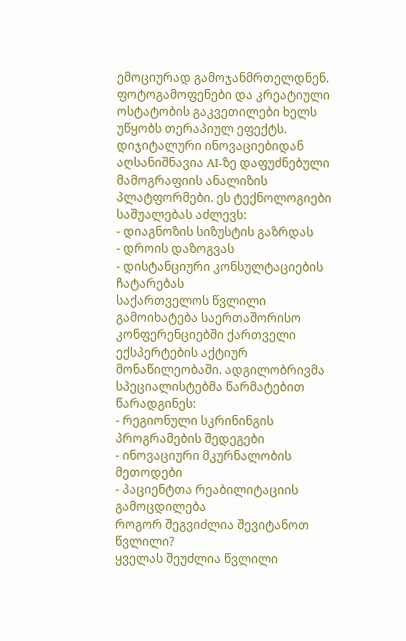ემოციურად გამოჯანმრთელდნენ. ფოტოგამოფენები და კრეატიული ოსტატობის გაკვეთილები ხელს უწყობს თერაპიულ ეფექტს.
დიჯიტალური ინოვაციებიდან აღსანიშნავია AI-ზე დაფუძნებული მამოგრაფიის ანალიზის პლატფორმები. ეს ტექნოლოგიები საშუალებას აძლევს:
- დიაგნოზის სიზუსტის გაზრდას
- დროის დაზოგვას
- დისტანციური კონსულტაციების ჩატარებას
საქართველოს წვლილი გამოიხატება საერთაშორისო კონფერენციებში ქართველი ექსპერტების აქტიურ მონაწილეობაში. ადგილობრივმა სპეციალისტებმა წარმატებით წარადგინეს:
- რეგიონული სკრინინგის პროგრამების შედეგები
- ინოვაციური მკურნალობის მეთოდები
- პაციენტთა რეაბილიტაციის გამოცდილება
როგორ შეგვიძლია შევიტანოთ წვლილი?
ყველას შეუძლია წვლილი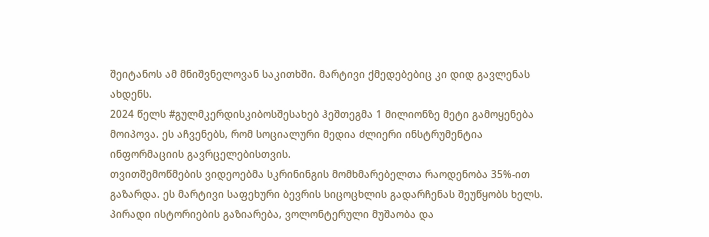შეიტანოს ამ მნიშვნელოვან საკითხში. მარტივი ქმედებებიც კი დიდ გავლენას ახდენს.
2024 წელს #გულმკერდისკიბოსშესახებ ჰეშთეგმა 1 მილიონზე მეტი გამოყენება მოიპოვა. ეს აჩვენებს, რომ სოციალური მედია ძლიერი ინსტრუმენტია ინფორმაციის გავრცელებისთვის.
თვითშემოწმების ვიდეოებმა სკრინინგის მომხმარებელთა რაოდენობა 35%-ით გაზარდა. ეს მარტივი საფეხური ბევრის სიცოცხლის გადარჩენას შეუწყობს ხელს.
პირადი ისტორიების გაზიარება, ვოლონტერული მუშაობა და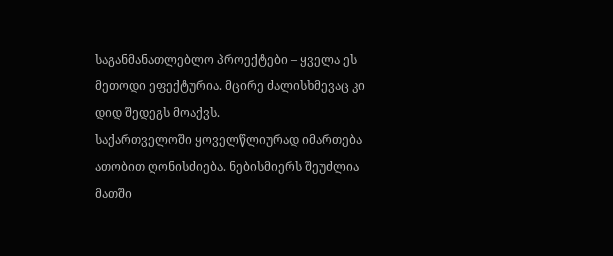საგანმანათლებლო პროექტები – ყველა ეს მეთოდი ეფექტურია. მცირე ძალისხმევაც კი დიდ შედეგს მოაქვს.
საქართველოში ყოველწლიურად იმართება ათობით ღონისძიება. ნებისმიერს შეუძლია მათში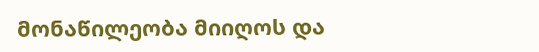მონაწილეობა მიიღოს და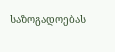საზოგადოებას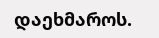დაეხმაროს.